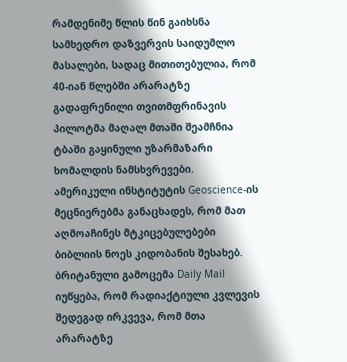რამდენიმე წლის წინ გაიხსნა სამხედრო დაზვერვის საიდუმლო მასალები, სადაც მითითებულია, რომ 40-იან წლებში არარატზე გადაფრენილი თვითმფრინავის პილოტმა მაღალ მთაში შეამჩნია ტბაში გაყინული უზარმაზარი ხომალდის ნამსხვრევები.
ამერიკული ინსტიტუტის Geoscience-ის მეცნიერებმა განაცხადეს, რომ მათ აღმოაჩინეს მტკიცებულებები ბიბლიის ნოეს კიდობანის შესახებ.
ბრიტანული გამოცემა Daily Mail იუწყება, რომ რადიაქტიული კვლევის შედეგად ირკვევა, რომ მთა არარატზე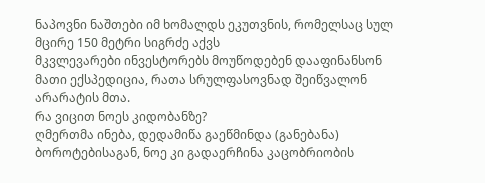ნაპოვნი ნაშთები იმ ხომალდს ეკუთვნის, რომელსაც სულ მცირე 150 მეტრი სიგრძე აქვს
მკვლევარები ინვესტორებს მოუწოდებენ დააფინანსონ მათი ექსპედიცია, რათა სრულფასოვნად შეიწვალონ არარატის მთა.
რა ვიცით ნოეს კიდობანზე?
ღმერთმა ინება, დედამიწა გაეწმინდა (განებანა) ბოროტებისაგან, ნოე კი გადაერჩინა კაცობრიობის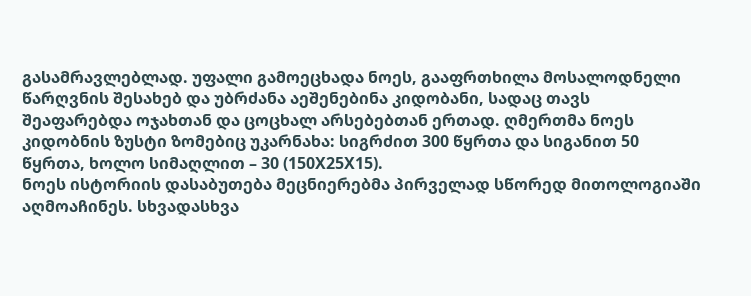გასამრავლებლად. უფალი გამოეცხადა ნოეს, გააფრთხილა მოსალოდნელი წარღვნის შესახებ და უბრძანა აეშენებინა კიდობანი, სადაც თავს შეაფარებდა ოჯახთან და ცოცხალ არსებებთან ერთად. ღმერთმა ნოეს კიდობნის ზუსტი ზომებიც უკარნახა: სიგრძით 300 წყრთა და სიგანით 50 წყრთა, ხოლო სიმაღლით – 30 (150X25X15).
ნოეს ისტორიის დასაბუთება მეცნიერებმა პირველად სწორედ მითოლოგიაში აღმოაჩინეს. სხვადასხვა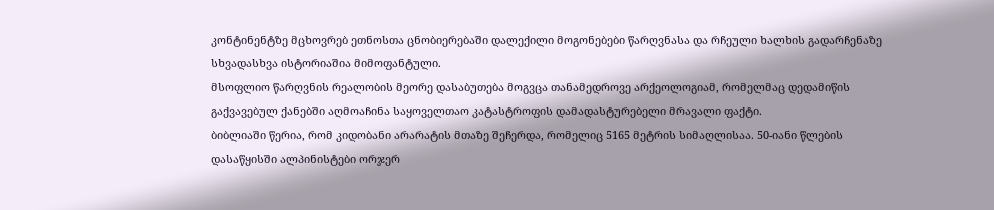კონტინენტზე მცხოვრებ ეთნოსთა ცნობიერებაში დალექილი მოგონებები წარღვნასა და რჩეული ხალხის გადარჩენაზე სხვადასხვა ისტორიაშია მიმოფანტული.
მსოფლიო წარღვნის რეალობის მეორე დასაბუთება მოგვცა თანამედროვე არქეოლოგიამ, რომელმაც დედამიწის გაქვავებულ ქანებში აღმოაჩინა საყოველთაო კატასტროფის დამადასტურებელი მრავალი ფაქტი.
ბიბლიაში წერია, რომ კიდობანი არარატის მთაზე შეჩერდა, რომელიც 5165 მეტრის სიმაღლისაა. 50-იანი წლების დასაწყისში ალპინისტები ორჯერ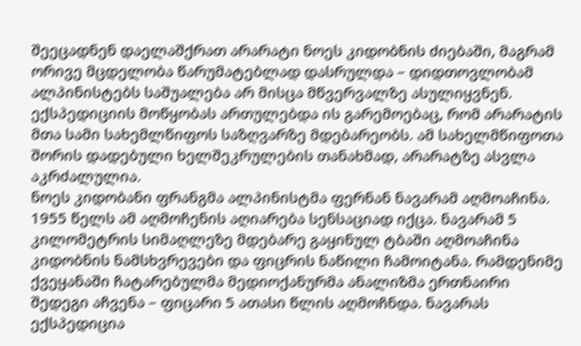შეეცადნენ დაელაშქრათ არარატი ნოეს კიდობნის ძიებაში, მაგრამ ორივე მცდელობა წარუმატებლად დასრულდა – დიდთოვლობამ ალპინისტებს საშუალება არ მისცა მწვერვალზე ასულიყვნენ. ექსპედიციის მოწყობას ართულებდა ის გარემოებაც, რომ არარატის მთა სამი სახემლწიფოს საზღვარზე მდებარეობს. ამ სახელმწიფოთა შორის დადებული ხელშეკრულების თანახმად, არარატზე ასვლა აკრძალულია.
ნოეს კიდობანი ფრანგმა ალპინისტმა ფერნან ნავარამ აღმოაჩინა. 1955 წელს ამ აღმოჩენის აღიარება სენსაციად იქცა. ნავარამ 5 კილომეტრის სიმაღლეზე მდებარე გაყინულ ტბაში აღმოაჩინა კიდობნის ნამსხვრევები და ფიცრის ნაწილი ჩამოიტანა. რამდენიმე ქვეყანაში ჩატარებულმა მედიოქანურმა ანალიზმა ერთნაირი შედეგი აჩვენა – ფიცარი 5 ათასი წლის აღმოჩნდა. ნავარას ექსპედიცია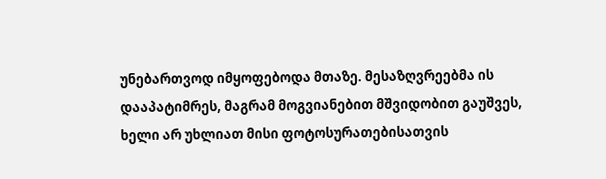უნებართვოდ იმყოფებოდა მთაზე. მესაზღვრეებმა ის დააპატიმრეს, მაგრამ მოგვიანებით მშვიდობით გაუშვეს, ხელი არ უხლიათ მისი ფოტოსურათებისათვის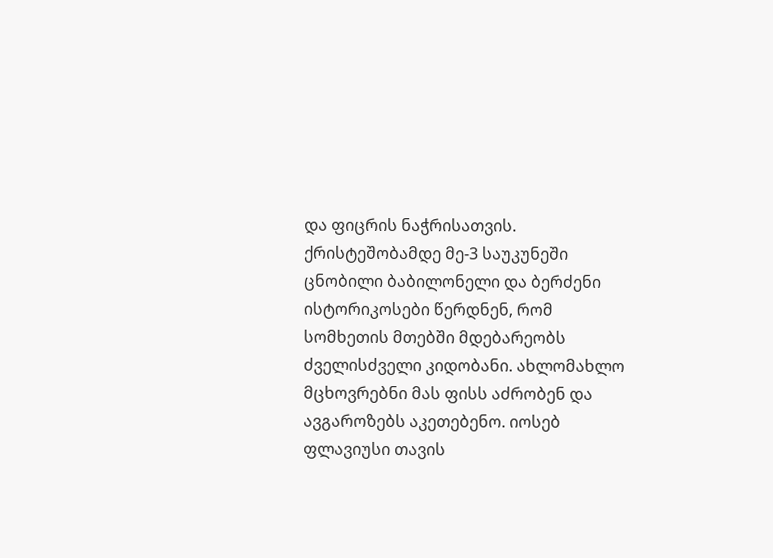და ფიცრის ნაჭრისათვის.
ქრისტეშობამდე მე-3 საუკუნეში ცნობილი ბაბილონელი და ბერძენი ისტორიკოსები წერდნენ, რომ სომხეთის მთებში მდებარეობს ძველისძველი კიდობანი. ახლომახლო მცხოვრებნი მას ფისს აძრობენ და ავგაროზებს აკეთებენო. იოსებ ფლავიუსი თავის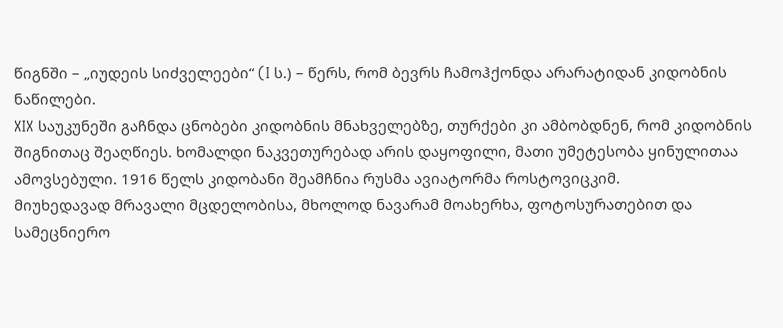წიგნში – „იუდეის სიძველეები“ (I ს.) – წერს, რომ ბევრს ჩამოჰქონდა არარატიდან კიდობნის ნაწილები.
XIX საუკუნეში გაჩნდა ცნობები კიდობნის მნახველებზე, თურქები კი ამბობდნენ, რომ კიდობნის შიგნითაც შეაღწიეს. ხომალდი ნაკვეთურებად არის დაყოფილი, მათი უმეტესობა ყინულითაა ამოვსებული. 1916 წელს კიდობანი შეამჩნია რუსმა ავიატორმა როსტოვიცკიმ.
მიუხედავად მრავალი მცდელობისა, მხოლოდ ნავარამ მოახერხა, ფოტოსურათებით და სამეცნიერო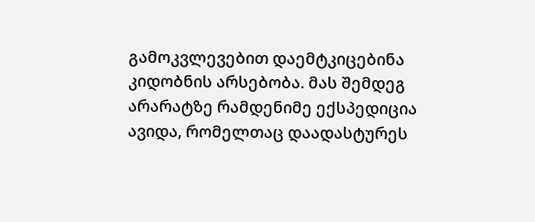გამოკვლევებით დაემტკიცებინა კიდობნის არსებობა. მას შემდეგ არარატზე რამდენიმე ექსპედიცია ავიდა, რომელთაც დაადასტურეს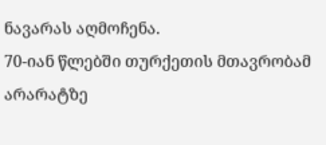ნავარას აღმოჩენა.
70-იან წლებში თურქეთის მთავრობამ არარატზე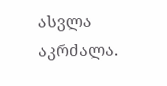ასვლა აკრძალა.